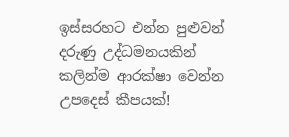ඉස්සරහට එන්න පුළුවන් දරුණු උද්ධමනයකින් කලින්ම ආරක්ෂා වෙන්න උපදෙස් කීපයක්!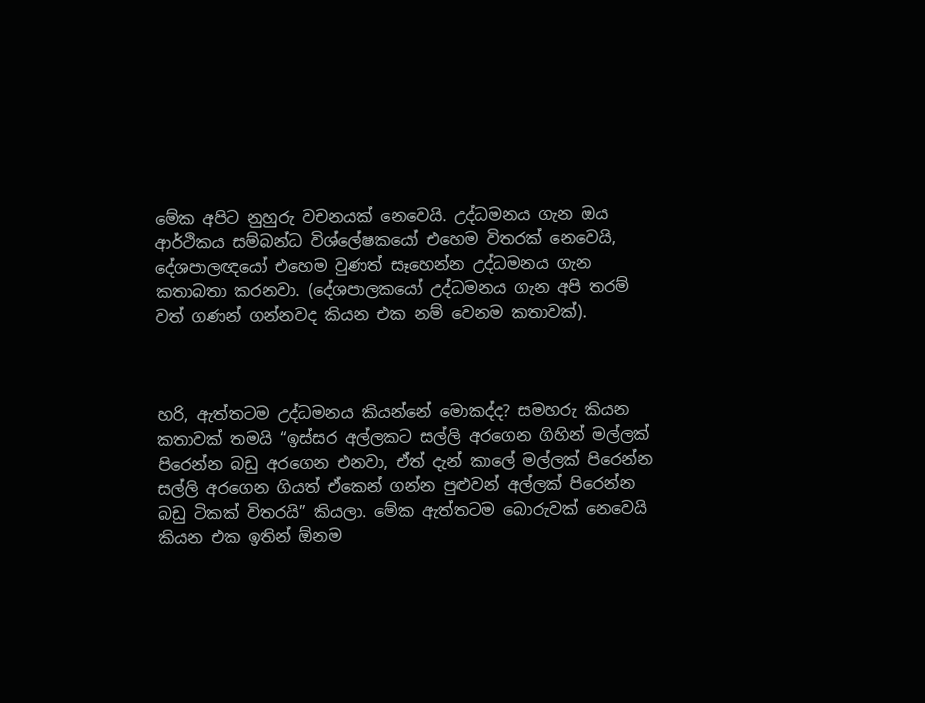මේක අපිට නුහුරු වචනයක් නෙවෙයි. උද්ධමනය ගැන ඔය ආර්ථිකය සම්බන්ධ විශ්ලේෂකයෝ එහෙම විතරක් නෙවෙයි, දේශපාලඥයෝ එහෙම වුණත් සෑහෙන්න උද්ධමනය ගැන කතාබතා කරනවා. (දේශපාලකයෝ උද්ධමනය ගැන අපි තරම් වත් ගණන් ගන්නවද කියන එක නම් වෙනම කතාවක්).



හරි, ඇත්තටම උද්ධමනය කියන්නේ මොකද්ද? සමහරු කියන කතාවක් තමයි “ඉස්සර අල්ලකට සල්ලි අරගෙන ගිහින් මල්ලක් පිරෙන්න බඩු අරගෙන එනවා, ඒත් දැන් කාලේ මල්ලක් පිරෙන්න සල්ලි අරගෙන ගියත් ඒකෙන් ගන්න පුළුවන් අල්ලක් පිරෙන්න බඩු ටිකක් විතරයි” කියලා. මේක ඇත්තටම බොරුවක් නෙවෙයි කියන එක ඉතින් ඕනම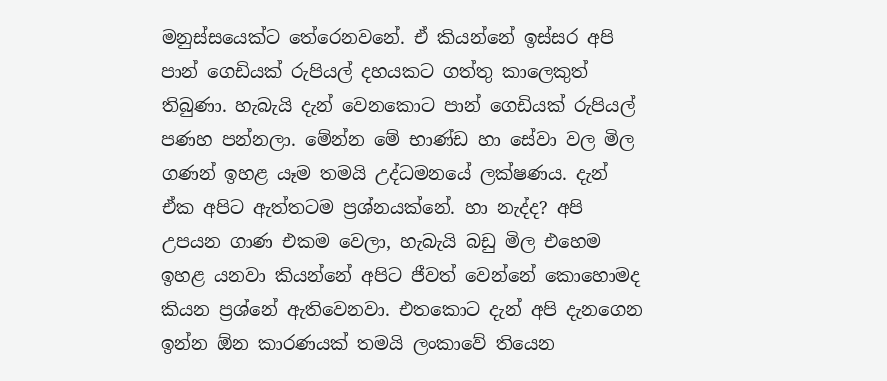මනුස්සයෙක්ට තේරෙනවනේ. ඒ කියන්නේ ඉස්සර අපි පාන් ගෙඩියක් රුපියල් දහයකට ගත්තු කාලෙකුත් තිබුණා. හැබැයි දැන් වෙනකොට පාන් ගෙඩියක් රුපියල් පණහ පන්නලා. මේන්න මේ භාණ්ඩ හා සේවා වල මිල ගණන් ඉහළ යෑම තමයි උද්ධමනයේ ලක්ෂණය. දැන් ඒක අපිට ඇත්තටම ප්‍රශ්නයක්නේ. හා නැද්ද? අපි උපයන ගාණ එකම වෙලා, හැබැයි බඩු මිල එහෙම ඉහළ යනවා කියන්නේ අපිට ජීවත් වෙන්නේ කොහොමද කියන ප්‍රශ්නේ ඇතිවෙනවා. එතකොට දැන් අපි දැනගෙන ඉන්න ඕන කාරණයක් තමයි ලංකාවේ තියෙන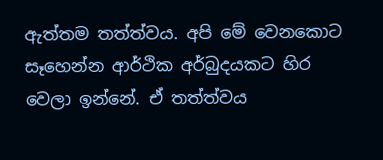ඇත්තම තත්ත්වය. අපි මේ වෙනකොට සෑහෙන්න ආර්ථික අර්බුදයකට හිර වෙලා ඉන්නේ. ඒ තත්ත්වය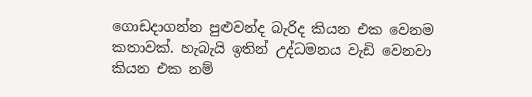ගොඩදාගන්න පුළුවන්ද බැරිද කියන එක වෙනම කතාවක්. හැබැයි ඉතින් උද්ධමනය වැඩි වෙනවා කියන එක නම්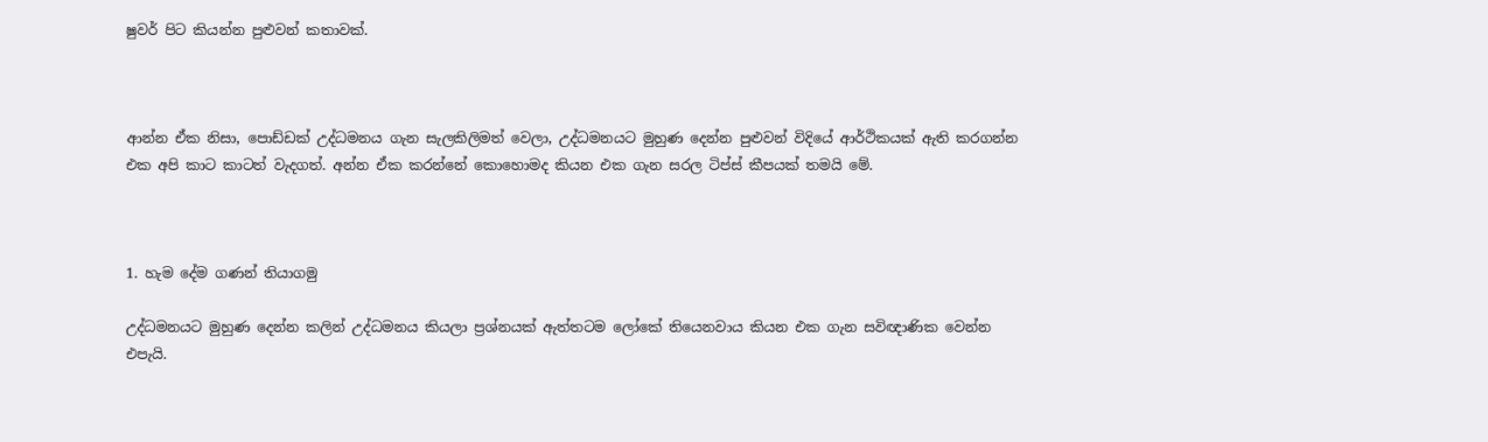ෂුවර් පිට කියන්න පුළුවන් කතාවක්.



ආන්න ඒක නිසා, පොඩ්ඩක් උද්ධමනය ගැන සැලකිලිමත් වෙලා, උද්ධමනයට මුහුණ දෙන්න පුළුවන් විදියේ ආර්ථිකයක් ඇති කරගන්න එක අපි කාට කාටත් වැදගත්. අන්න ඒක කරන්නේ කොහොමද කියන එක ගැන සරල ටිප්ස් කීපයක් තමයි මේ.



1. හැම දේම ගණන් තියාගමු

උද්ධමනයට මුහුණ දෙන්න කලින් උද්ධමනය කියලා ප්‍රශ්නයක් ඇත්තටම ලෝකේ තියෙනවාය කියන එක ගැන සවිඥාණික වෙන්න එපැයි.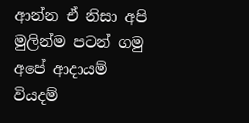ආන්න ඒ නිසා අපි මුලින්ම පටන් ගමු අපේ ආදායම් වියදම්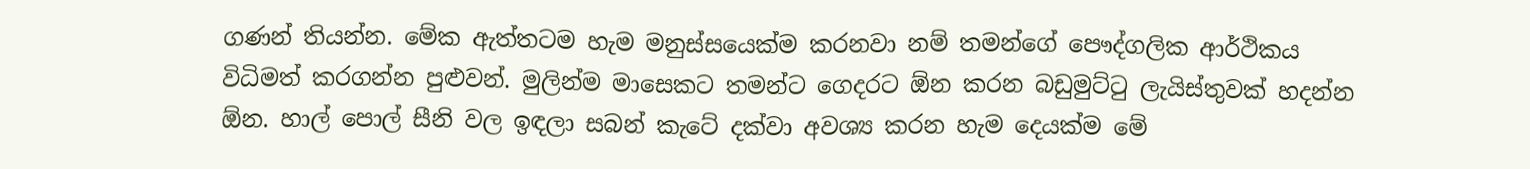ගණන් තියන්න. මේක ඇත්තටම හැම මනුස්සයෙක්ම කරනවා නම් තමන්ගේ පෞද්ගලික ආර්ථිකය විධිමත් කරගන්න පුළුවන්. මුලින්ම මාසෙකට තමන්ට ගෙදරට ඕන කරන බඩුමුට්ටු ලැයිස්තුවක් හදන්න ඕන. හාල් පොල් සීනි වල ඉඳලා සබන් කැටේ දක්වා අවශ්‍ය කරන හැම දෙයක්ම මේ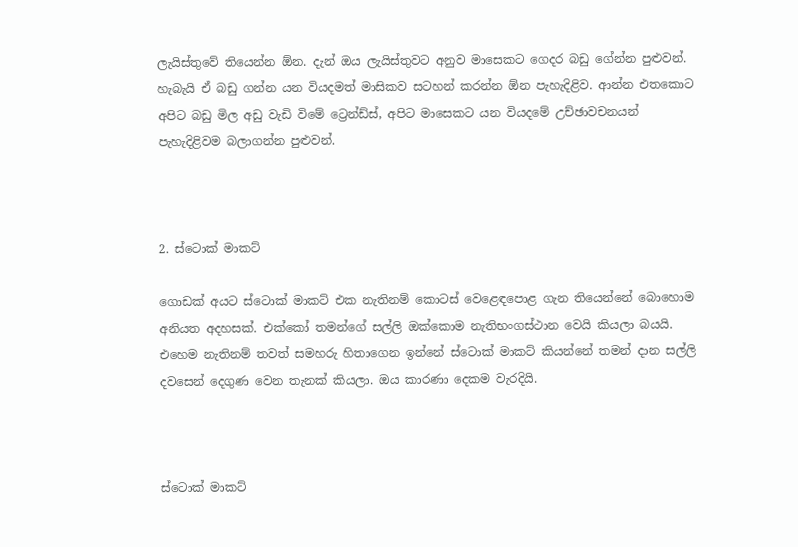ලැයිස්තුවේ තියෙන්න ඕන. දැන් ඔය ලැයිස්තුවට අනුව මාසෙකට ගෙදර බඩු ගේන්න පුළුවන්. හැබැයි ඒ බඩු ගන්න යන වියදමත් මාසිකව සටහන් කරන්න ඕන පැහැදිළිව. ආන්න එතකොට අපිට බඩු මිල අඩු වැඩි විමේ ට්‍රෙන්ඩ්ස්, අපිට මාසෙකට යන වියදමේ උච්ඡාවචනයන් පැහැදිළිවම බලාගන්න පුළුවන්.



2. ස්ටොක් මාකට්

ගොඩක් අයට ස්ටොක් මාකට් එක නැතිනම් කොටස් වෙළෙඳපොළ ගැන තියෙන්නේ බොහොම අනියත අදහසක්. එක්කෝ තමන්ගේ සල්ලි ඔක්කොම නැතිභංගස්ථාන වෙයි කියලා බයයි. එහෙම නැතිනම් තවත් සමහරු හිතාගෙන ඉන්නේ ස්ටොක් මාකට් කියන්නේ තමන් දාන සල්ලි දවසෙන් දෙගුණ වෙන තැනක් කියලා. ඔය කාරණා දෙකම වැරදියි.



ස්ටොක් මාකට්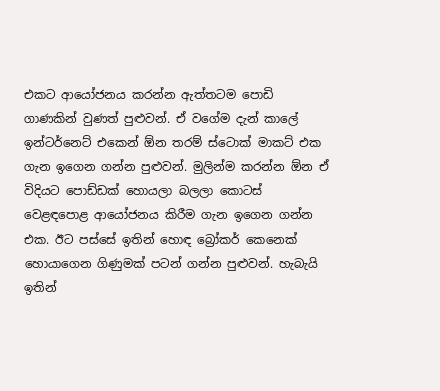එකට ආයෝජනය කරන්න ඇත්තටම පොඩි ගාණකින් වුණත් පුළුවන්. ඒ වගේම දැන් කාලේ ඉන්ටර්නෙට් එකෙන් ඕන තරම් ස්ටොක් මාකට් එක ගැන ඉගෙන ගන්න පුළුවන්. මුලින්ම කරන්න ඕන ඒ විදියට පොඩ්ඩක් හොයලා බලලා කොටස් වෙළඳපොළ ආයෝජනය කිරීම ගැන ඉගෙන ගන්න එක. ඊට පස්සේ ඉතින් හොඳ බ්‍රෝකර් කෙනෙක් හොයාගෙන ගිණුමක් පටන් ගන්න පුළුවන්. හැබැයි ඉතින්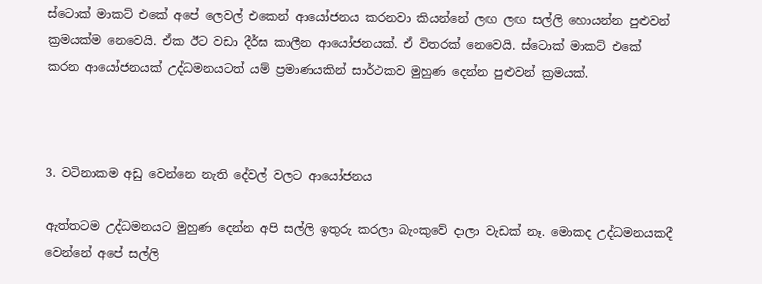ස්ටොක් මාකට් එකේ අපේ ලෙවල් එකෙන් ආයෝජනය කරනවා කියන්නේ ලඟ ලඟ සල්ලි හොයන්න පුළුවන් ක්‍රමයක්ම නෙවෙයි. ඒක ඊට වඩා දීර්ඝ කාලීන ආයෝජනයක්. ඒ විතරක් නෙවෙයි. ස්ටොක් මාකට් එකේ කරන ආයෝජනයක් උද්ධමනයටත් යම් ප්‍රමාණයකින් සාර්ථකව මුහුණ දෙන්න පුළුවන් ක්‍රමයක්.



3. වටිනාකම අඩු වෙන්නෙ නැති දේවල් වලට ආයෝජනය

ඇත්තටම උද්ධමනයට මුහුණ දෙන්න අපි සල්ලි ඉතුරු කරලා බැංකුවේ දාලා වැඩක් නෑ. මොකද උද්ධමනයකදී වෙන්නේ අපේ සල්ලි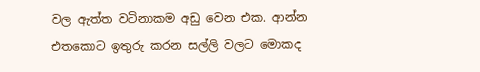වල ඇත්ත වටිනාකම අඩු වෙන එක. ආන්න එතකොට ඉතුරු කරන සල්ලි වලට මොකද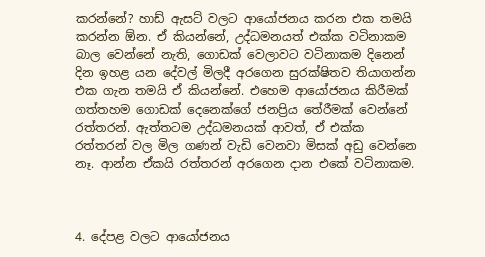කරන්නේ? හාඩ් ඇසට් වලට ආයෝජනය කරන එක තමයි කරන්න ඕන. ඒ කියන්නේ, උද්ධමනයත් එක්ක වටිනාකම බාල වෙන්නේ නැති, ගොඩක් වෙලාවට වටිනාකම දිනෙන් දින ඉහළ යන දේවල් මිලදී අරගෙන සුරක්ෂිතව තියාගන්න එක ගැන තමයි ඒ කියන්නේ. එහෙම ආයෝජනය කිරීමක් ගත්තහම ගොඩක් දෙනෙක්ගේ ජනප්‍රිය තේරීමක් වෙන්නේ රත්තරන්. ඇත්තටම උද්ධමනයක් ආවත්, ඒ එක්ක රත්තරන් වල මිල ගණන් වැඩි වෙනවා මිසක් අඩු වෙන්නෙ නෑ. ආන්න ඒකයි රත්තරන් අරගෙන දාන එකේ වටිනාකම.



4. දේපළ වලට ආයෝජනය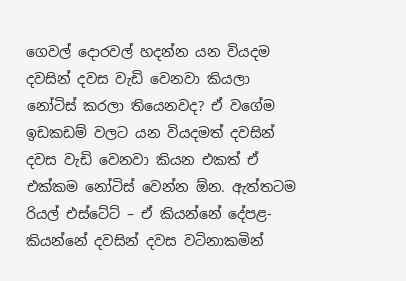ගෙවල් දොරවල් හදන්න යන වියදම දවසින් දවස වැඩි වෙනවා කියලා නෝටිස් කරලා තියෙනවද? ඒ වගේම ඉඩකඩම් වලට යන වියදමත් දවසින් දවස වැඩි වෙනවා කියන එකත් ඒ එක්කම නෝටිස් වෙන්න ඕන. ඇත්තටම රියල් එස්ටේට් – ඒ කියන්නේ දේපළ- කියන්නේ දවසින් දවස වටිනාකමින්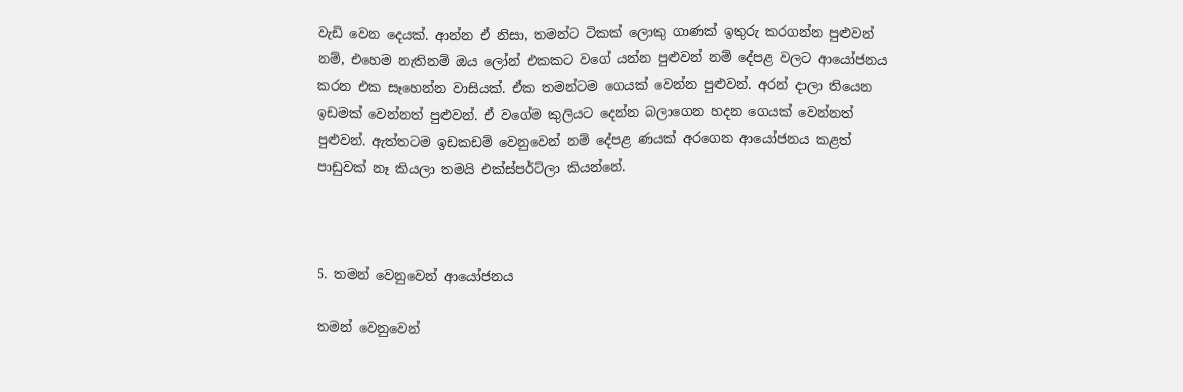වැඩි වෙන දෙයක්. ආන්න ඒ නිසා, තමන්ට ටිකක් ලොකු ගාණක් ඉතුරු කරගන්න පුළුවන් නම්, එහෙම නැතිනම් ඔය ලෝන් එකකට වගේ යන්න පුළුවන් නම් දේපළ වලට ආයෝජනය කරන එක සෑහෙන්න වාසියක්. ඒක තමන්ටම ගෙයක් වෙන්න පුළුවන්. අරන් දාලා තියෙන ඉඩමක් වෙන්නත් පුළුවන්. ඒ වගේම කුලියට දෙන්න බලාගෙන හදන ගෙයක් වෙන්නත් පුළුවන්. ඇත්තටම ඉඩකඩම් වෙනුවෙන් නම් දේපළ ණයක් අරගෙන ආයෝජනය කළත් පාඩුවක් නෑ කියලා තමයි එක්ස්පර්ට්ලා කියන්නේ.



5. තමන් වෙනුවෙන් ආයෝජනය

තමන් වෙනුවෙන්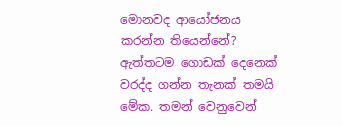මොනවද ආයෝජනය කරන්න තියෙන්නේ? ඇත්තටම ගොඩක් දෙනෙක් වරද්ද ගන්න තැනක් තමයි මේක. තමන් වෙනුවෙන්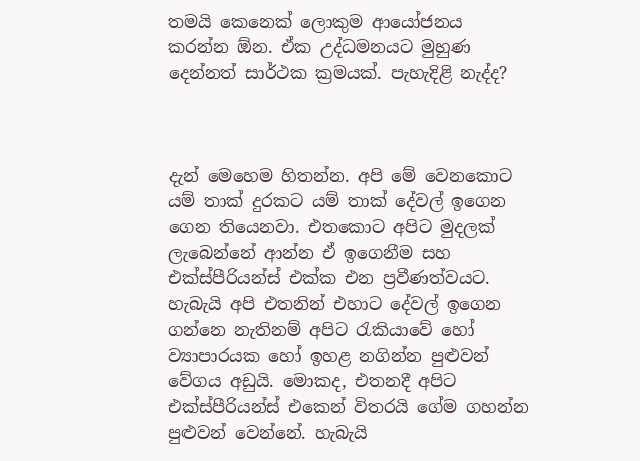තමයි කෙනෙක් ලොකුම ආයෝජනය කරන්න ඕන. ඒක උද්ධමනයට මුහුණ දෙන්නත් සාර්ථක ක්‍රමයක්. පැහැදිළි නැද්ද?



දැන් මෙහෙම හිතන්න. අපි මේ වෙනකොට යම් තාක් දුරකට යම් තාක් දේවල් ඉගෙන ගෙන තියෙනවා. එතකොට අපිට මුදලක් ලැබෙන්නේ ආන්න ඒ ඉගෙනීම සහ එක්ස්පීරියන්ස් එක්ක එන ප්‍රවීණත්වයට. හැබැයි අපි එතනින් එහාට දේවල් ඉගෙන ගන්නෙ නැතිනම් අපිට රැකියාවේ හෝ ව්‍යාපාරයක හෝ ඉහළ නගින්න පුළුවන් වේගය අඩුයි. මොකද, එතනදී අපිට එක්ස්පීරියන්ස් එකෙන් විතරයි ගේම ගහන්න පුළුවන් වෙන්නේ. හැබැයි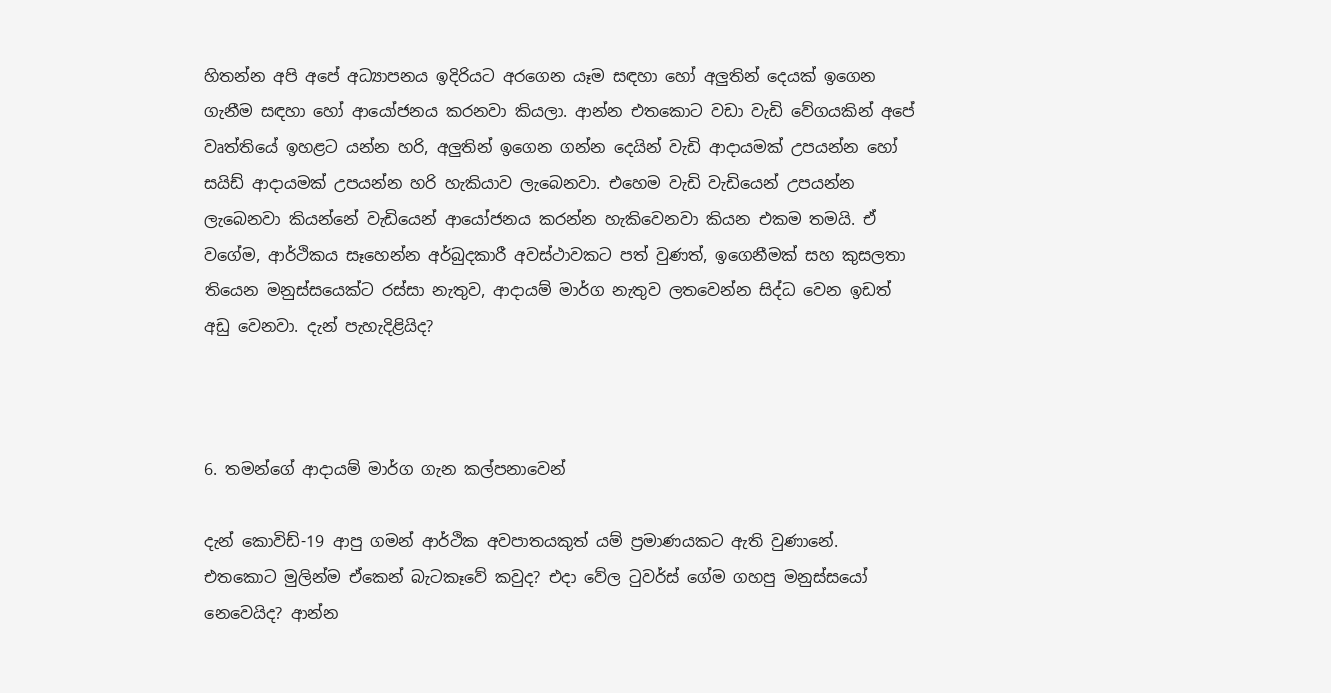හිතන්න අපි අපේ අධ්‍යාපනය ඉදිරියට අරගෙන යෑම සඳහා හෝ අලුතින් දෙයක් ඉගෙන ගැනීම සඳහා හෝ ආයෝජනය කරනවා කියලා. ආන්න එතකොට වඩා වැඩි වේගයකින් අපේ වෘත්තියේ ඉහළට යන්න හරි, අලුතින් ඉගෙන ගන්න දෙයින් වැඩි ආදායමක් උපයන්න හෝ සයිඩ් ආදායමක් උපයන්න හරි හැකියාව ලැබෙනවා. එහෙම වැඩි වැඩියෙන් උපයන්න ලැබෙනවා කියන්නේ වැඩියෙන් ආයෝජනය කරන්න හැකිවෙනවා කියන එකම තමයි. ඒ වගේම, ආර්ථිකය සෑහෙන්න අර්බුදකාරී අවස්ථාවකට පත් වුණත්, ඉගෙනීමක් සහ කුසලතා තියෙන මනුස්සයෙක්ට රස්සා නැතුව, ආදායම් මාර්ග නැතුව ලතවෙන්න සිද්ධ වෙන ඉඩත් අඩු වෙනවා. දැන් පැහැදිළියිද?



6. තමන්ගේ ආදායම් මාර්ග ගැන කල්පනාවෙන්

දැන් කොවිඩ්-19 ආපු ගමන් ආර්ථික අවපාතයකුත් යම් ප්‍රමාණයකට ඇති වුණානේ. එතකොට මුලින්ම ඒකෙන් බැටකෑවේ කවුද? එදා වේල ටුවර්ස් ගේම ගහපු මනුස්සයෝ නෙවෙයිද? ආන්න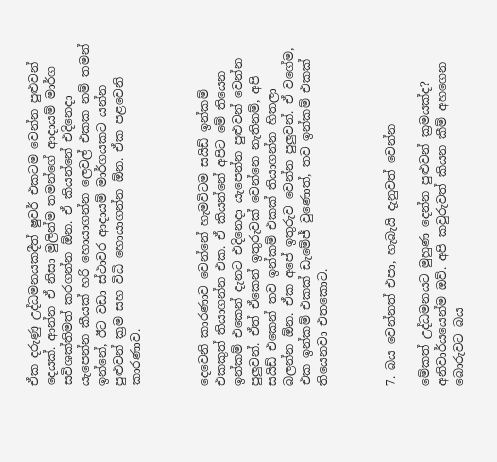ඒක දරුණු උද්ධමනයකදීත් ෂුවර් එකටම වෙන්න පුළුවන් දෙයක්. ආන්න ඒ නිසා මුලින්ම තමන්ගේ ආදායම් මාර්ග සවිශක්තිමත් කරගන්න ඕන. ඒ කියන්නේ එදිනෙදා යැපෙන්න කීයක් හරි හොයාගන්න ලෙවල් එකක නම් තමන් ඉන්නේ, ඊට වඩා ස්ථාවර ආදායම් මාර්ගයකට යන්න පුළුවන් ක්‍රම සහ විධි හොයාගන්න ඕන. ඒක පළවෙනි කාරණාව.



දෙවෙනි කාරණාව වෙන්නේ හැමවිටම සයිඩ් ඉන්කම් එකකුත් තියාගන්න එක. ඒ කියන්නේ අපිට මේ තියෙන ඉන්කම් එකෙන් දැනට එදිනෙදා යැපෙන්න පුළුවන් වෙන්න පුලුවන්. ඒත් ඒකෙන් ඉතුරුවක් වෙන්නෙ නැතිනම්, අපි සයිඩ් එකෙන් තව ඉන්කම් එකක් තියාගන්න හිතලා බලන්න ඕන. ඒක අපේ ඉතුරුව වෙන්න පුලුවන්. ඒ වගේම, එක ඉන්කම් එකක් ඩැමේජ් වුණොත්, තව ඉන්කම් එකක් තියෙනවා එතකොට.



7. බය වෙන්නත් එපා, හැබැයි දැනුවත් වෙන්න

මේකත් උද්ධමනයට මුහුණ දෙන්න පුළුවන් ක්‍රමයක්ද? අනිවාර්යයෙන්ම ඔව්. අපි කවුරුවත් කියන කීම් අහගෙන බොරුවට බය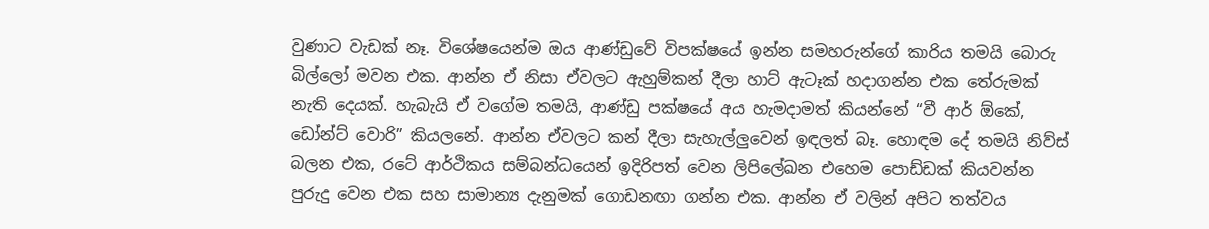වුණාට වැඩක් නෑ. විශේෂයෙන්ම ඔය ආණ්ඩුවේ විපක්ෂයේ ඉන්න සමහරුන්ගේ කාරිය තමයි බොරු බිල්ලෝ මවන එක. ආන්න ඒ නිසා ඒවලට ඇහුම්කන් දීලා හාට් ඇටෑක් හදාගන්න එක තේරුමක් නැති දෙයක්. හැබැයි ඒ වගේම තමයි, ආණ්ඩු පක්ෂයේ අය හැමදාමත් කියන්නේ “වී ආර් ඕකේ, ඩෝන්ට් වොරි” කියලනේ. ආන්න ඒවලට කන් දීලා සැහැල්ලුවෙන් ඉඳලත් බෑ. හොඳම දේ තමයි නිව්ස් බලන එක, රටේ ආර්ථිකය සම්බන්ධයෙන් ඉදිරිපත් වෙන ලිපිලේඛන එහෙම පොඩ්ඩක් කියවන්න පුරුදු වෙන එක සහ සාමාන්‍ය දැනුමක් ගොඩනඟා ගන්න එක. ආන්න ඒ වලින් අපිට තත්වය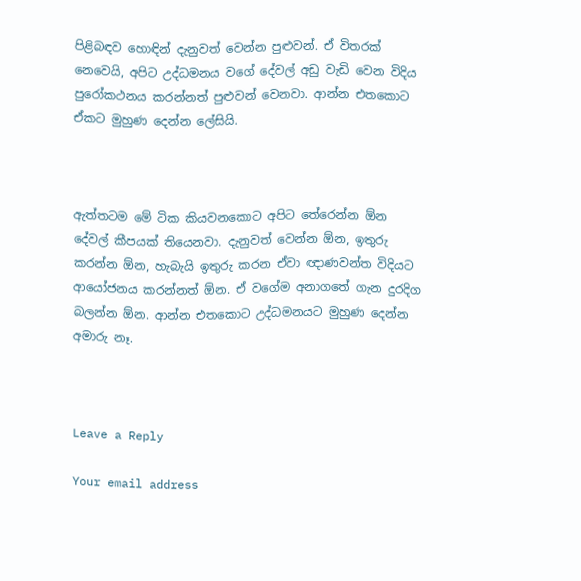පිළිබඳව හොඳින් දැනුවත් වෙන්න පුළුවන්. ඒ විතරක් නෙවෙයි, අපිට උද්ධමනය වගේ දේවල් අඩු වැඩි වෙන විදිය පුරෝකථනය කරන්නත් පුළුවන් වෙනවා. ආන්න එතකොට ඒකට මුහුණ දෙන්න ලේසියි.



ඇත්තටම මේ ටික කියවනකොට අපිට තේරෙන්න ඕන දේවල් කීපයක් තියෙනවා. දැනුවත් වෙන්න ඕන, ඉතුරු කරන්න ඕන, හැබැයි ඉතුරු කරන ඒවා ඥාණවන්ත විදියට ආයෝජනය කරන්නත් ඕන. ඒ වගේම අනාගතේ ගැන දුරදිග බලන්න ඕන. ආන්න එතකොට උද්ධමනයට මුහුණ දෙන්න අමාරු නෑ.



Leave a Reply

Your email address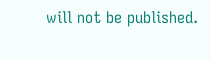will not be published.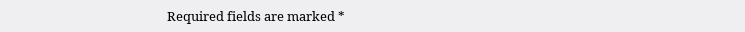Required fields are marked *